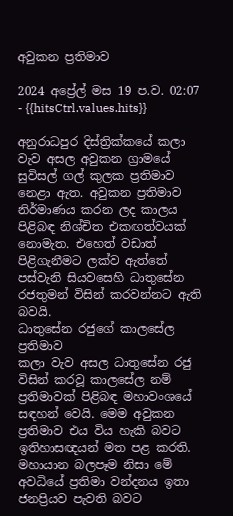අවුකන ප්‍රතිමාව

2024 අප්‍රේල් මස 19 ප.ව. 02:07 - {{hitsCtrl.values.hits}}

අනුරාධපුර දිස්ත්‍රික්කයේ කලා වැව අසල අවුකන ග්‍රාමයේ සුවිසල් ගල් කුලක ප්‍රතිමාව නෙළා ඇත. අවුකන ප්‍රතිමාව නිර්මාණය කරන ලද කාලය පිළිබඳ නිශ්චිත එකඟත්වයක් නොමැත. එහෙත් වඩාත් පිළිගැනීමට ලක්ව ඇත්තේ පස්වැනි සියවසෙහි ධාතුසේන රජතුමන් විසින් කරවන්නට ඇති බවයි.
ධාතුසේන රජුගේ කාලසේල ප්‍රතිමාව
කලා වැව අසල ධාතුසේන රජු  විසින් කරවූ කාලසේල නම් ප්‍රතිමාවක් පිළිබඳ මහාවංශයේ සඳහන් වෙයි. මෙම අවුකන ප්‍රතිමාව එය විය හැකි බවට ඉතිහාසඥයන් මත පළ කරති. මහායාන බලපෑම නිසා මේ අවධියේ ප්‍රතිමා වන්දනය ඉතා ජනප්‍රියව පැවති බවට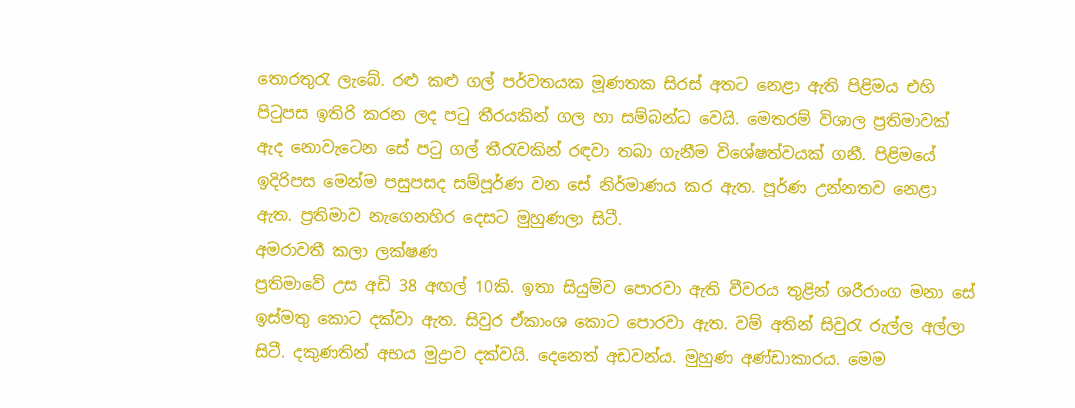තොරතුරැ ලැබේ. රළු කළු ගල් පර්වතයක මූණතක සිරස් අතට නෙළා ඇති පිළිමය එහි පිටුපස ඉතිරි කරන ලද පටු තීරයකින් ගල හා සම්බන්ධ වෙයි. මෙතරම් විශාල ප්‍රතිමාවක් ඇද නොවැටෙන සේ පටු ගල් තීරැවකින් රඳවා තබා ගැනීම විශේෂත්වයක් ගනී. පිළිමයේ ඉදිරිපස මෙන්ම පසුපසද සම්පූර්ණ වන සේ නිර්මාණය කර ඇත. පූර්ණ උන්නතව නෙළා ඇත. ප්‍රතිමාව නැගෙනහිර දෙසට මුහුණලා සිටී.
අමරාවතී කලා ලක්ෂණ
ප්‍රතිමාවේ උස අඩි 38 අඟල් 10කි. ඉතා සියුම්ව පොරවා ඇති වීවරය තුළින් ශරීරාංග මනා සේ ඉස්මතු කොට දක්වා ඇත. සිවුර ඒකාංශ කොට පොරවා ඇත. වම් අතින් සිවුරැ රුල්ල අල්ලා සිටී. දකුණතින් අභය මුද්‍රාව දක්වයි. දෙනෙත් අඩවන්ය. මුහුණ අණ්ඩාකාරය. මෙම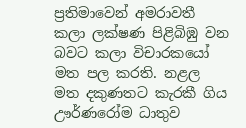ප්‍රතිමාවෙන් අමරාවතී කලා ලක්ෂණ පිළිබිඹු වන බවට කලා විචාරකයෝ මත පල කරති. නළල මත දකුණතට කැරකී ගිය ඌර්ණරෝම ධාතුව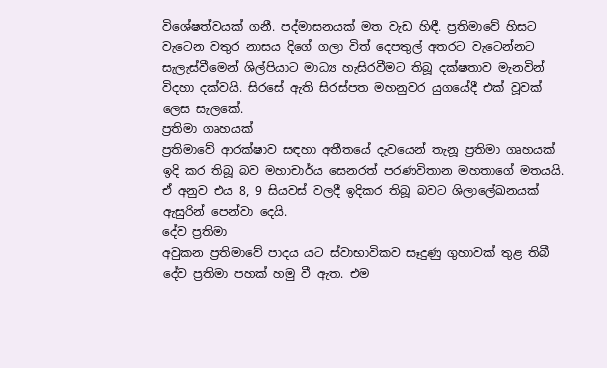විශේෂත්වයක් ගනී. පද්මාසනයක් මත වැඩ හිඳී. ප්‍රතිමාවේ හිසට වැටෙන වතුර නාසය දිගේ ගලා විත් දෙපතුල් අතරට වැටෙන්නට සැලැස්වීමෙන් ශිල්පියාට මාධ්‍ය හැසිරවීමට තිබූ දක්ෂතාව මැනවින් විදහා දක්වයි. සිරසේ ඇති සිරස්පත මහනුවර යුගයේදී එක් වූවක් ලෙස සැලකේ.
ප්‍රතිමා ගෘහයක්
ප්‍රතිමාවේ ආරක්ෂාව සඳහා අතීතයේ දැවයෙන් තැනූ ප්‍රතිමා ගෘහයක් ඉදි කර තිබූ බව මහාචාර්ය සෙනරත් පරණවිතාන මහතාගේ මතයයි. ඒ අනුව එය 8, 9 සියවස් වලදී ඉදිකර තිබූ බවට ශිලාලේඛනයක් ඇසුරින් පෙන්වා දෙයි.
දේව ප්‍රතිමා
අවුකන ප්‍රතිමාවේ පාදය යට ස්වාභාවිකව සෑදුණු ගුහාවක් තුළ තිබී දේව ප්‍රතිමා පහක් හමු වී ඇත. එම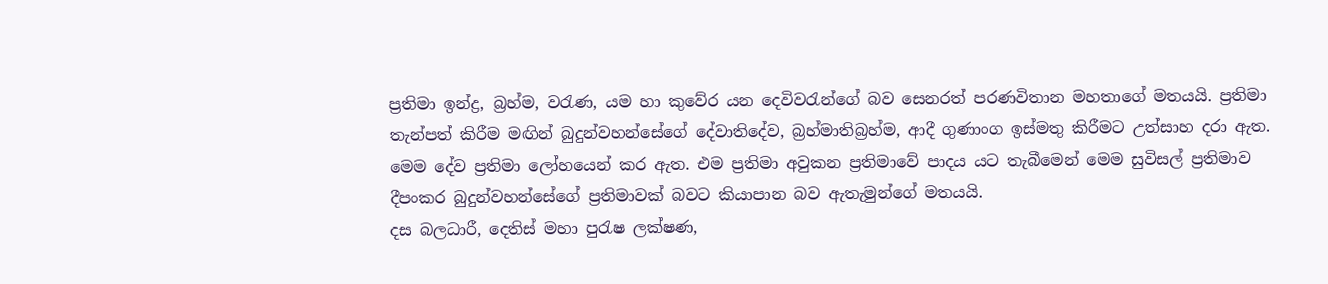ප්‍රතිමා ඉන්ද්‍ර, බ්‍රහ්ම, වරැණ, යම හා කුවේර යන දෙවිවරැන්ගේ බව සෙනරත් පරණවිතාන මහතාගේ මතයයි. ප්‍රතිමා තැන්පත් කිරීම මඟින් බුදුන්වහන්සේගේ දේවාතිදේව, බ්‍රහ්මාතිබ්‍රහ්ම, ආදී ගුණාංග ඉස්මතු කිරීමට උත්සාහ දරා ඇත. මෙම දේව ප්‍රතිමා ලෝහයෙන් කර ඇත. එම ප්‍රතිමා අවුකන ප්‍රතිමාවේ පාදය යට තැබීමෙන් මෙම සුවිසල් ප්‍රතිමාව දීපංකර බුදුන්වහන්සේගේ ප්‍රතිමාවක් බවට කියාපාන බව ඇතැමුන්ගේ මතයයි.
දස බලධාරී, දෙතිස් මහා පුරැෂ ලක්ෂණ,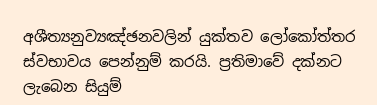අශීත්‍යනුව්‍යඤ්ඡනවලින් යුක්තව ලෝකෝත්තර ස්වභාවය පෙන්නුම් කරයි. ප්‍රතිමාවේ දක්නට ලැබෙන සියුම්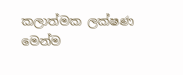කලාත්මක ලක්ෂණ මෙන්ම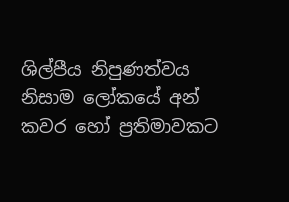ශිල්පීය නිපුණත්වය නිසාම ලෝකයේ අන් කවර හෝ ප්‍රතිමාවකට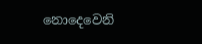නොදෙවෙනි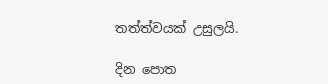තත්ත්වයක් උසුලයි.

දින පොත